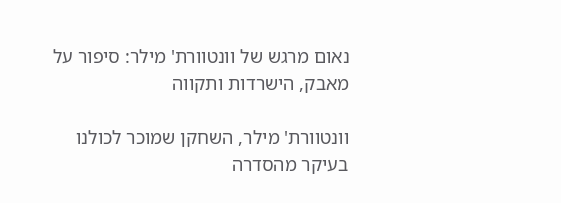נאום מרגש של וונטוורת' מילר: סיפור על מאבק, הישרדות ותקווה

וונטוורת' מילר, השחקן שמוכר לכולנו בעיקר מהסדרה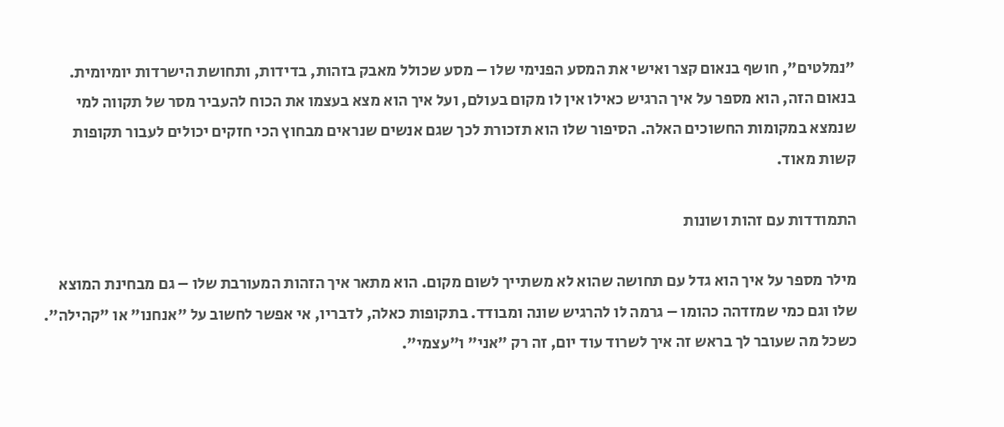"נמלטים", חושף בנאום קצר ואישי את המסע הפנימי שלו – מסע שכולל מאבק בזהות, בדידות, ותחושת הישרדות יומיומית. בנאום הזה, הוא מספר על איך הרגיש כאילו אין לו מקום בעולם, ועל איך הוא מצא בעצמו את הכוח להעביר מסר של תקווה למי שנמצא במקומות החשוכים האלה. הסיפור שלו הוא תזכורת לכך שגם אנשים שנראים מבחוץ הכי חזקים יכולים לעבור תקופות קשות מאוד.

התמודדות עם זהות ושונות

מילר מספר על איך הוא גדל עם תחושה שהוא לא משתייך לשום מקום. הוא מתאר איך הזהות המעורבת שלו – גם מבחינת המוצא שלו וגם כמי שמזדהה כהומו – גרמה לו להרגיש שונה ומבודד. בתקופות כאלה, לדבריו, אי אפשר לחשוב על "אנחנו" או "קהילה". כשכל מה שעובר לך בראש זה איך לשרוד עוד יום, זה רק "אני" ו"עצמי".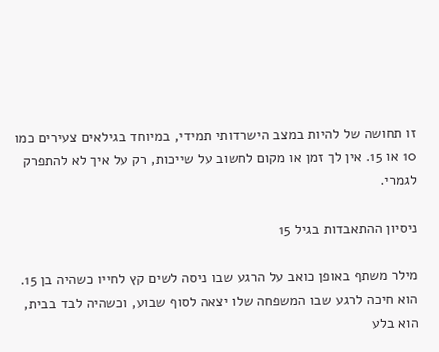זו תחושה של להיות במצב הישרדותי תמידי, במיוחד בגילאים צעירים כמו 10 או 15. אין לך זמן או מקום לחשוב על שייכות, רק על איך לא להתפרק לגמרי.

ניסיון ההתאבדות בגיל 15

מילר משתף באופן כואב על הרגע שבו ניסה לשים קץ לחייו כשהיה בן 15. הוא חיכה לרגע שבו המשפחה שלו יצאה לסוף שבוע, וכשהיה לבד בבית, הוא בלע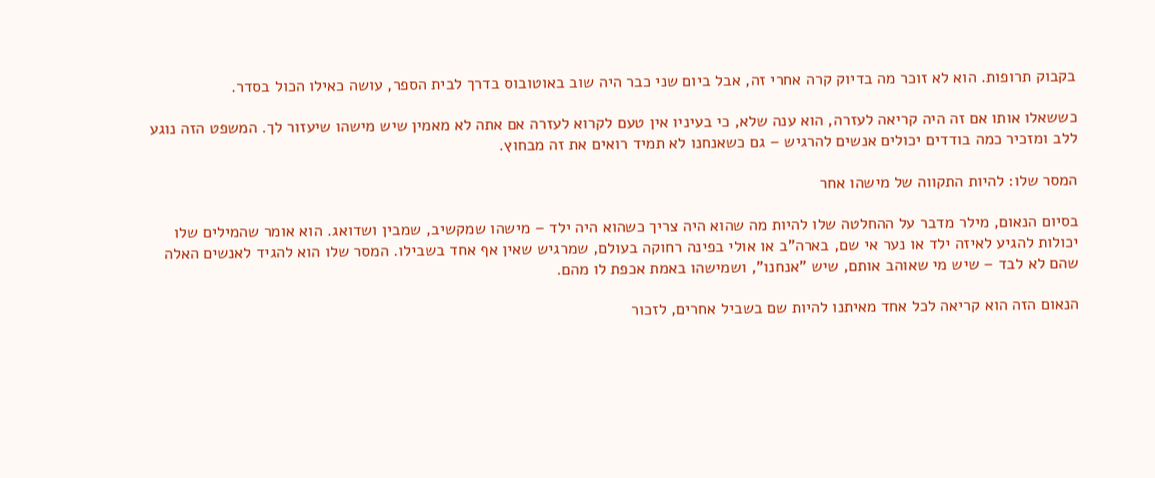בקבוק תרופות. הוא לא זוכר מה בדיוק קרה אחרי זה, אבל ביום שני כבר היה שוב באוטובוס בדרך לבית הספר, עושה כאילו הכול בסדר.

כששאלו אותו אם זה היה קריאה לעזרה, הוא ענה שלא, כי בעיניו אין טעם לקרוא לעזרה אם אתה לא מאמין שיש מישהו שיעזור לך. המשפט הזה נוגע ללב ומזכיר כמה בודדים יכולים אנשים להרגיש – גם כשאנחנו לא תמיד רואים את זה מבחוץ.

המסר שלו: להיות התקווה של מישהו אחר

בסיום הנאום, מילר מדבר על ההחלטה שלו להיות מה שהוא היה צריך כשהוא היה ילד – מישהו שמקשיב, שמבין ושדואג. הוא אומר שהמילים שלו יכולות להגיע לאיזה ילד או נער אי שם, בארה"ב או אולי בפינה רחוקה בעולם, שמרגיש שאין אף אחד בשבילו. המסר שלו הוא להגיד לאנשים האלה שהם לא לבד – שיש מי שאוהב אותם, שיש "אנחנו", ושמישהו באמת אכפת לו מהם.

הנאום הזה הוא קריאה לכל אחד מאיתנו להיות שם בשביל אחרים, לזכור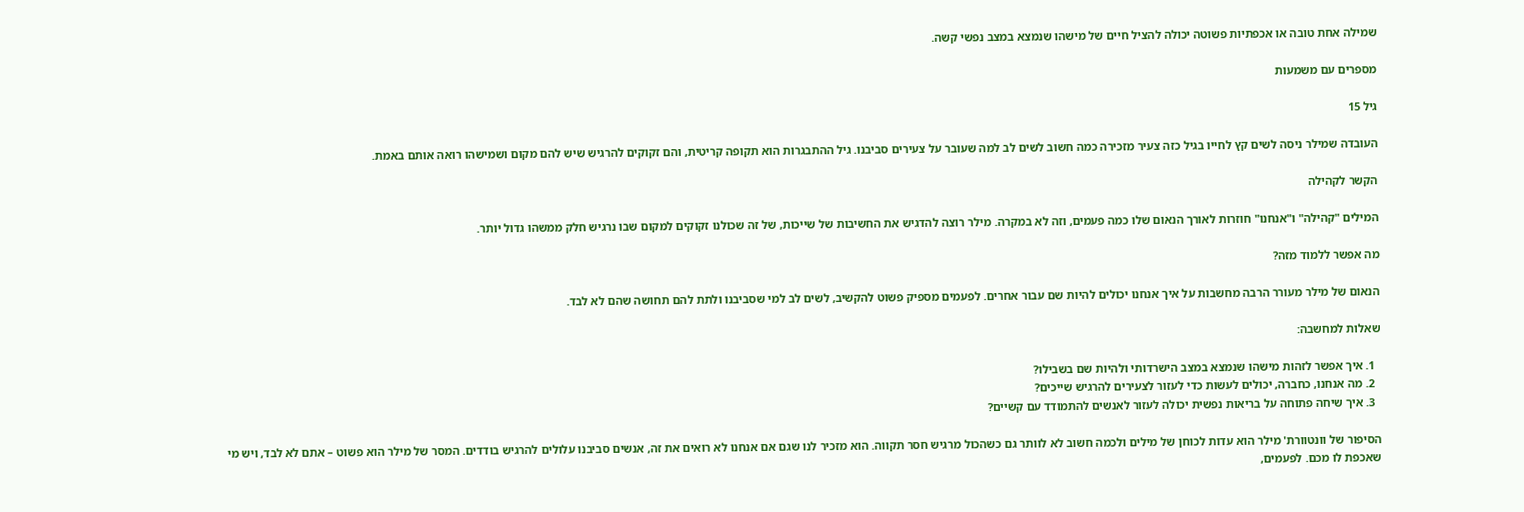שמילה אחת טובה או אכפתיות פשוטה יכולה להציל חיים של מישהו שנמצא במצב נפשי קשה.

מספרים עם משמעות

גיל 15

העובדה שמילר ניסה לשים קץ לחייו בגיל כזה צעיר מזכירה כמה חשוב לשים לב למה שעובר על צעירים סביבנו. גיל ההתבגרות הוא תקופה קריטית, והם זקוקים להרגיש שיש להם מקום ושמישהו רואה אותם באמת.

הקשר לקהילה

המילים "קהילה" ו"אנחנו" חוזרות לאורך הנאום שלו כמה פעמים, וזה לא במקרה. מילר רוצה להדגיש את החשיבות של שייכות, של זה שכולנו זקוקים למקום שבו נרגיש חלק ממשהו גדול יותר.

מה אפשר ללמוד מזה?

הנאום של מילר מעורר הרבה מחשבות על איך אנחנו יכולים להיות שם עבור אחרים. לפעמים מספיק פשוט להקשיב, לשים לב למי שסביבנו ולתת להם תחושה שהם לא לבד.

שאלות למחשבה:

  1. איך אפשר לזהות מישהו שנמצא במצב הישרדותי ולהיות שם בשבילו?
  2. מה אנחנו, כחברה, יכולים לעשות כדי לעזור לצעירים להרגיש שייכים?
  3. איך שיחה פתוחה על בריאות נפשית יכולה לעזור לאנשים להתמודד עם קשיים?

הסיפור של וונטוורת' מילר הוא עדות לכוחן של מילים ולכמה חשוב לא לוותר גם כשהכול מרגיש חסר תקווה. הוא מזכיר לנו שגם אם אנחנו לא רואים את זה, אנשים סביבנו עלולים להרגיש בודדים. המסר של מילר הוא פשוט – אתם לא לבד, ויש מי שאכפת לו מכם. לפעמים,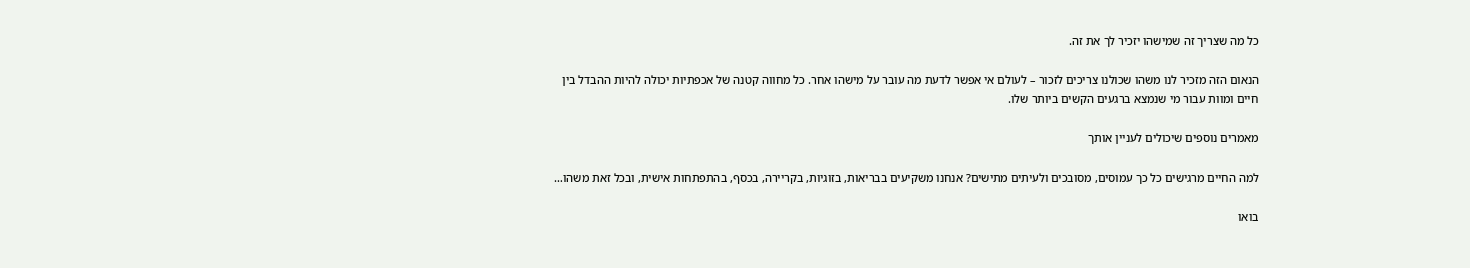כל מה שצריך זה שמישהו יזכיר לך את זה.

הנאום הזה מזכיר לנו משהו שכולנו צריכים לזכור – לעולם אי אפשר לדעת מה עובר על מישהו אחר. כל מחווה קטנה של אכפתיות יכולה להיות ההבדל בין חיים ומוות עבור מי שנמצא ברגעים הקשים ביותר שלו.

מאמרים נוספים שיכולים לעניין אותך

למה החיים מרגישים כל כך עמוסים, מסובכים ולעיתים מתישים? אנחנו משקיעים בבריאות, בזוגיות, בקריירה, בכסף, בהתפתחות אישית, ובכל זאת משהו…

בואו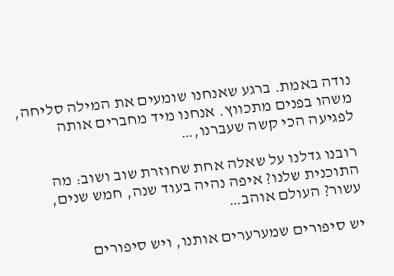נודה באמת. ברגע שאנחנו שומעים את המילה סליחה, משהו בפנים מתכווץ. אנחנו מיד מחברים אותה לפגיעה הכי קשה שעברנו,…

רובנו גדלנו על שאלה אחת שחוזרת שוב ושוב: מה התוכנית שלנו? איפה נהיה בעוד שנה, חמש שנים, עשור? העולם אוהב…

יש סיפורים שמערערים אותנו, ויש סיפורים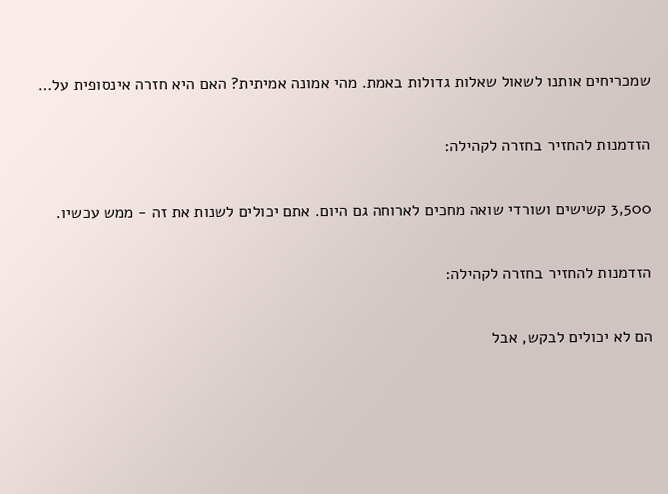שמכריחים אותנו לשאול שאלות גדולות באמת. מהי אמונה אמיתית? האם היא חזרה אינסופית על…

הזדמנות להחזיר בחזרה לקהילה:

3,500 קשישים ושורדי שואה מחכים לארוחה גם היום. אתם יכולים לשנות את זה - ממש עכשיו.

הזדמנות להחזיר בחזרה לקהילה:

הם לא יכולים לבקש, אבל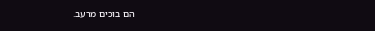הם בוכים מרעב.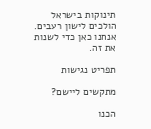תינוקות בישראל הולכים לישון רעבים. אנחנו כאן כדי לשנות את זה.

תפריט נגישות

מתקשים ליישם?

הכנו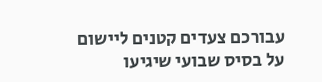עבורכם צעדים קטנים ליישום על בסיס שבועי שיגיעו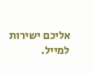אליכם ישירות למייל.